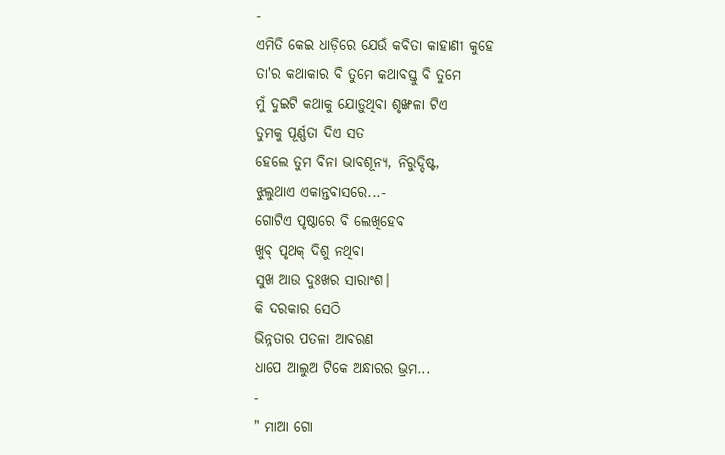-
ଏମିତି କେଇ ଧାଡ଼ିରେ ଯେଉଁ କବିତା କାହାଣୀ କୁହେ
ତା'ର କଥାକାର ବି ତୁମେ କଥାବସ୍ତୁ ବି ତୁମେ
ମୁଁ ଦୁଇଟି କଥାକୁ ଯୋଡ଼ୁଥିବା ଶୃଙ୍ଖଳା ଟିଏ
ତୁମକୁ ପୂର୍ଣ୍ଣତା ଦିଏ ସତ
ହେଲେ ତୁମ ବିନା ଭାବଶୂନ୍ୟ, ନିରୁଦ୍ଦିଷ୍ଟ,
ଝୁଲୁଥାଏ ଏକାନ୍ତବାସରେ...-
ଗୋଟିଏ ପୃଷ୍ଠାରେ ବି ଲେଖିହେବ
ଖୁବ୍ ପୃଥକ୍ ଦିଶୁ ନଥିବା
ସୁଖ ଆଉ ଦୁଃଖର ସାରାଂଶ।
କି ଦରକାର ସେଠି
ଭିନ୍ନତାର ପତଳା ଆବରଣ
ଧାପେ ଆଲୁଅ ଟିକେ ଅନ୍ଧାରର ଭ୍ରମ...
-
" ମାଆ ଗୋ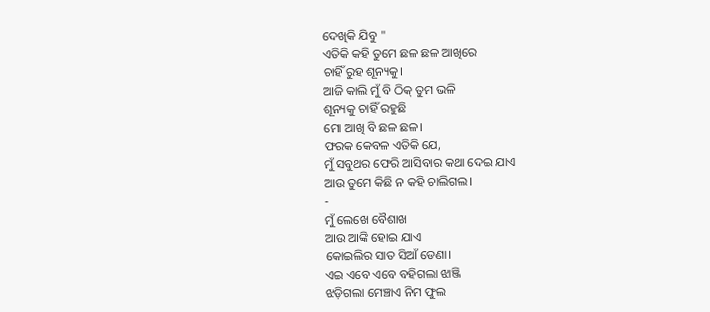ଦେଖିକି ଯିବୁ "
ଏତିକି କହି ତୁମେ ଛଳ ଛଳ ଆଖିରେ
ଚାହିଁ ରୁହ ଶୂନ୍ୟକୁ।
ଆଜି କାଲି ମୁଁ ବି ଠିକ୍ ତୁମ ଭଳି
ଶୂନ୍ୟକୁ ଚାହିଁ ରହୁଛି
ମୋ ଆଖି ବି ଛଳ ଛଳ।
ଫରକ କେବଳ ଏତିକି ଯେ,
ମୁଁ ସବୁଥର ଫେରି ଆସିବାର କଥା ଦେଇ ଯାଏ
ଆଉ ତୁମେ କିଛି ନ କହି ଚାଲିଗଲ।
-
ମୁଁ ଲେଖେ ବୈଶାଖ
ଆଉ ଆଙ୍କି ହୋଇ ଯାଏ
କୋଇଲିର ସାତ ସିଆଁ ଡେଣା।
ଏଇ ଏବେ ଏବେ ବହିଗଲା ଝାଞ୍ଜି
ଝଡ଼ିଗଲା ମେଞ୍ଚାଏ ନିମ ଫୁଲ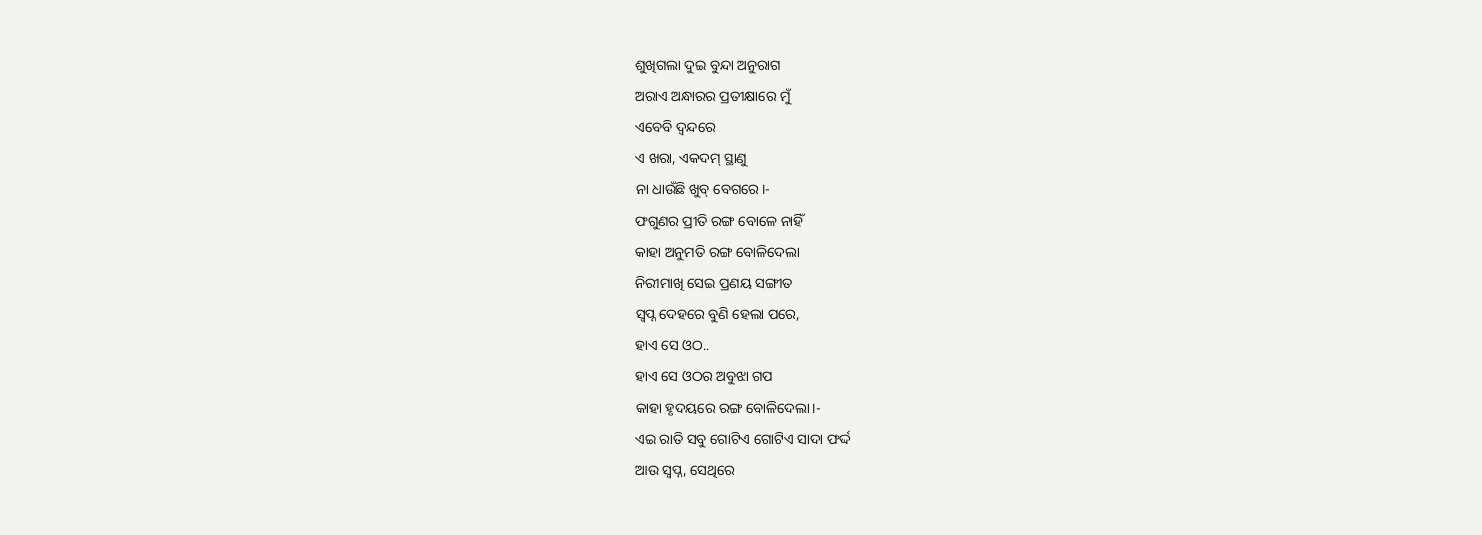ଶୁଖିଗଲା ଦୁଇ ବୁନ୍ଦା ଅନୁରାଗ
ଅରାଏ ଅନ୍ଧାରର ପ୍ରତୀକ୍ଷାରେ ମୁଁ
ଏବେବି ଦ୍ବନ୍ଦରେ
ଏ ଖରା, ଏକଦମ୍ ସ୍ଥାଣୁ
ନା ଧାଉଁଛି ଖୁବ୍ ବେଗରେ।-
ଫଗୁଣର ପ୍ରୀତି ରଙ୍ଗ ବୋଳେ ନାହିଁ
କାହା ଅନୁମତି ରଙ୍ଗ ବୋଳିଦେଲା
ନିରୀମାଖି ସେଇ ପ୍ରଣୟ ସଙ୍ଗୀତ
ସ୍ବପ୍ନ ଦେହରେ ବୁଣି ହେଲା ପରେ,
ହାଏ ସେ ଓଠ..
ହାଏ ସେ ଓଠର ଅବୁଝା ଗପ
କାହା ହୃଦୟରେ ରଙ୍ଗ ବୋଳିଦେଲା।-
ଏଇ ରାତି ସବୁ ଗୋଟିଏ ଗୋଟିଏ ସାଦା ଫର୍ଦ୍ଦ
ଆଉ ସ୍ବପ୍ନ, ସେଥିରେ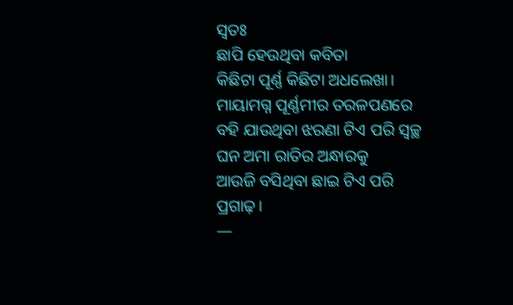ସ୍ଵତଃ
ଛାପି ହେଉଥିବା କବିତା
କିଛିଟା ପୂର୍ଣ୍ଣ କିଛିଟା ଅଧଲେଖା।
ମାୟାମଗ୍ନ ପୂର୍ଣ୍ଣମୀର ତରଳପଣରେ
ବହି ଯାଉଥିବା ଝରଣା ଟିଏ ପରି ସ୍ୱଚ୍ଛ
ଘନ ଅମା ରାତିର ଅନ୍ଧାରକୁ
ଆଉଜି ବସିଥିବା ଛାଇ ଟିଏ ପରି ପ୍ରଗାଢ଼।
—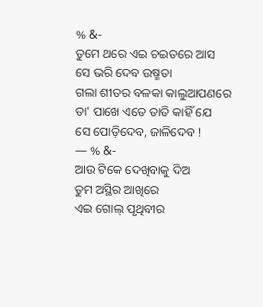% &-
ତୁମେ ଥରେ ଏଇ ଚଇତରେ ଆସ
ସେ ଭରି ଦେବ ଉଷ୍ମତା
ଗଲା ଶୀତର ବଳକା କାଲୁଆପଣରେ
ତା' ପାଖେ ଏତେ ତାତି କାହିଁ ଯେ
ସେ ପୋଡ଼ିଦେବ, ଜାଳିଦେବ !
— % &-
ଆଉ ଟିକେ ଦେଖିବାକୁ ଦିଅ
ତୁମ ଅସ୍ଥିର ଆଖିରେ
ଏଇ ଗୋଲ୍ ପୃଥିବୀର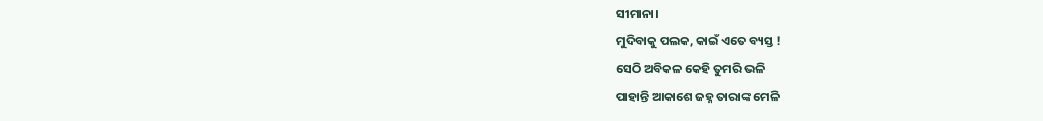ସୀମାନା।
ମୁଦିବାକୁ ପଲକ, କାଇଁ ଏତେ ବ୍ୟସ୍ତ !
ସେଠି ଅବିକଳ କେହି ତୁମରି ଭଳି
ପାହାନ୍ତି ଆକାଶେ ଜହ୍ନ ତାରାଙ୍କ ମେଳି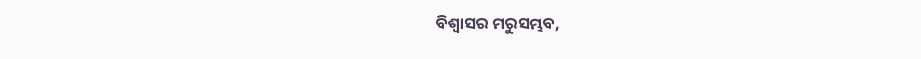ବିଶ୍ୱାସର ମରୁସମ୍ଭବ,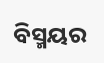ବିସ୍ମୟର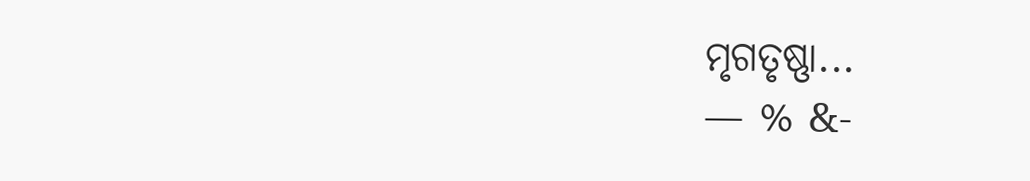ମୃଗତୃଷ୍ଣା...
— % &-